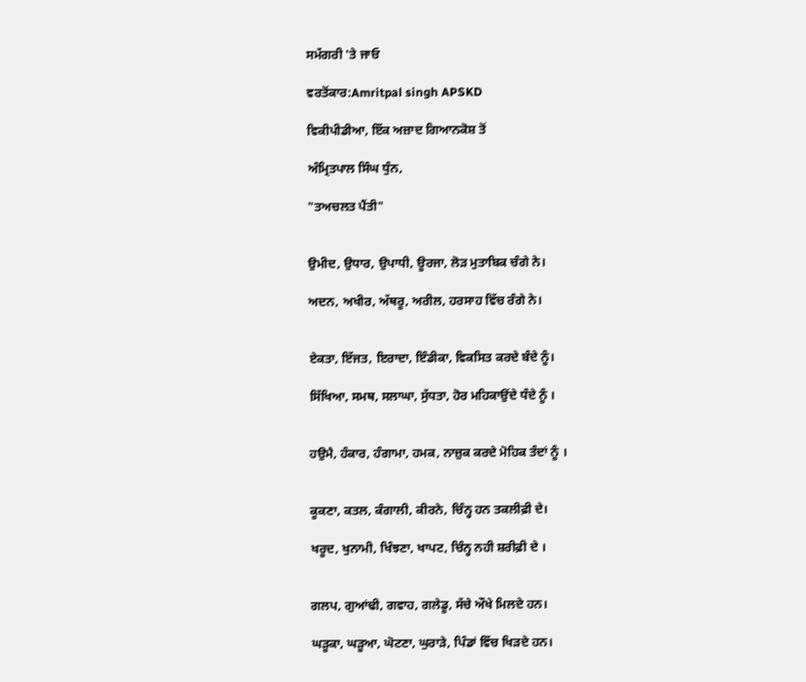ਸਮੱਗਰੀ 'ਤੇ ਜਾਓ

ਵਰਤੋਂਕਾਰ:Amritpal singh APSKD

ਵਿਕੀਪੀਡੀਆ, ਇੱਕ ਅਜ਼ਾਦ ਗਿਆਨਕੋਸ਼ ਤੋਂ

ਅੰਮ੍ਰਿਤਪਾਲ ਸਿੰਘ ਧੁੰਨ,

"ਤਅਚਲਤ ਪੈਂਤੀ"


ਉਮੀਦ, ਉਧਾਰ, ਉਪਾਧੀ, ਊਰਜਾ, ਲੋੜ ਮੁਤਾਬਿਕ ਚੰਗੇ ਨੇ।

ਅਦਨ, ਅਖੀਰ, ਅੱਥਰੂ, ਅਰੀਲ, ਹਰਸਾਹ ਵਿੱਚ ਰੰਗੇ ਨੇ।


ਏਕਤਾ, ਇੱਜਤ, ਇਰਾਦਾ, ਇੰਡੀਕਾ, ਵਿਕਸਿਤ ਕਰਦੇ ਬੰਦੇ ਨੂੰ।

ਸਿੱਖਿਆ, ਸਮਥ, ਸਲਾਘਾ, ਸੁੱਧਤਾ, ਹੋਰ ਮਹਿਕਾਉਂਦੇ ਧੰਦੇ ਨੂੰ ।


ਹਉਮੈ, ਹੰਕਾਰ, ਹੰਗਾਮਾ, ਹਮਕ, ਨਾਜ਼ੁਕ ਕਰਦੇ ਮੋਹਿਕ ਤੰਦਾਂ ਨੂੰ ।


ਕੂਕਣਾ, ਕਤਲ, ਕੰਗਾਲੀ, ਕੀਰਨੇ, ਚਿੰਨ੍ਹ ਹਨ ਤਕਲੀਫ਼ੀ ਦੇ।

ਖਰੂਦ, ਖੁਨਾਮੀ, ਖਿੰਝਣਾ, ਖਾਪਟ, ਚਿੰਨ੍ਹ ਨਹੀ ਸ਼ਰੀਫ਼ੀ ਦੇ ।


ਗਲਪ, ਗੁਆਂਢੀ, ਗਵਾਹ, ਗਲੇਡੂ, ਸੱਚੇ ਔਖੇ ਮਿਲਦੇ ਹਨ।

ਘੜੂਕਾ, ਘੜੂਆ, ਘੋਟਣਾ, ਘੁਰਾੜੇ, ਪਿੰਡਾਂ ਵਿੱਚ ਖਿੜਦੇ ਹਨ।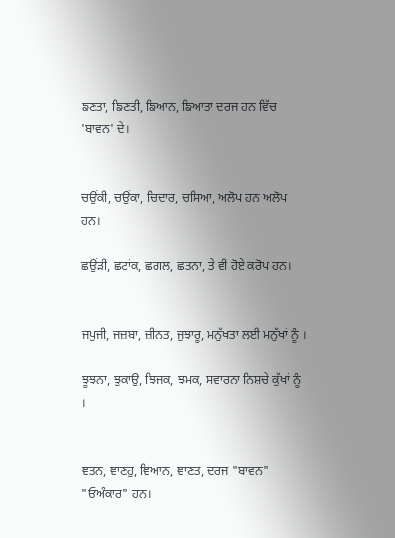ਙਣਤਾ, ਙਿਣਤੀ, ਙਿਆਨ, ਙਿਆਤਾ ਦਰਜ ਹਨ ਵਿੱਚ 'ਬਾਵਨ' ਦੇ।


ਚਉਂਕੀ, ਚਉਂਕਾ, ਚਿਦਾਰ, ਚਸਿਆ, ਅਲੋਪ ਹਨ ਅਲੋਪ ਹਨ।

ਛਉਂੜੀ, ਛਟਾਂਕ, ਛਗਲ, ਛਤਨਾ, ਤੇ ਵੀ ਹੋਏ ਕਰੋਪ ਹਨ।


ਜਪੁਜੀ, ਜਜ਼ਬਾ, ਜ਼ੀਨਤ, ਜੁਝਾਰੂ, ਮਨੁੱਖਤਾ ਲਈ ਮਨੁੱਖਾਂ ਨੂੰ ।

ਝੂਝਨਾ, ਝੁਕਾਉ, ਝਿਜਕ, ਝਮਕ, ਸਵਾਰਨਾ ਨਿਸ਼ਚੇ ਕੁੱਖਾਂ ਨੂੰ ।


ਞਤਨ, ਞਾਣਹੁ, ਞਿਆਨ, ਞਾਣਤ, ਦਰਜ "ਬਾਵਨ" "ਓਅੰਕਾਰ" ਹਨ।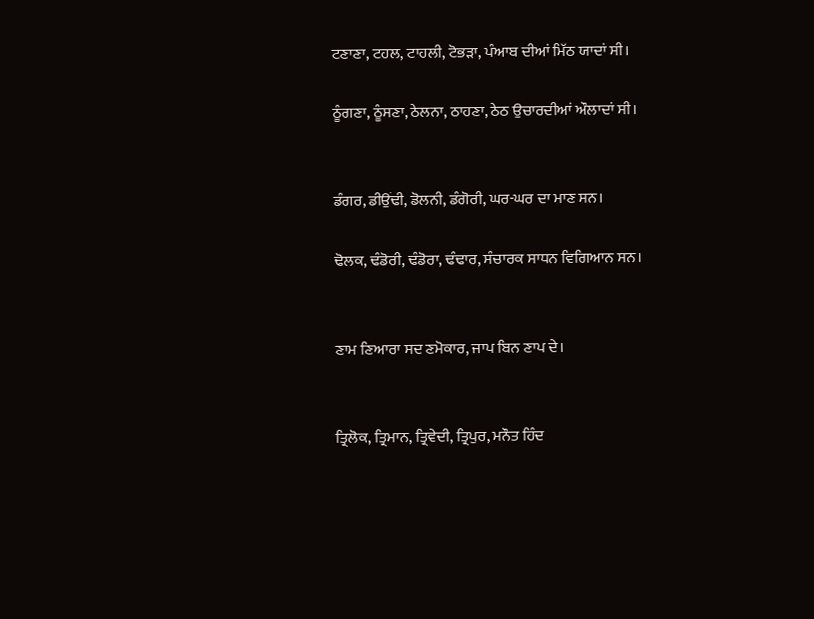ਟਣਾਣਾ, ਟਹਲ, ਟਾਹਲੀ, ਟੋਭੜਾ, ਪੰਆਬ ਦੀਆਂ ਮਿੱਠ ਯਾਦਾਂ ਸੀ।

ਠੂੰਗਣਾ, ਠੂੰਸਣਾ, ਠੇਲਨਾ, ਠਾਹਣਾ, ਠੇਠ ਉਚਾਰਦੀਆਂ ਔਲਾਦਾਂ ਸੀ।


ਡੰਗਰ, ਡੀਉਂਢੀ, ਡੋਲਨੀ, ਡੰਗੋਰੀ, ਘਰ-ਘਰ ਦਾ ਮਾਣ ਸਨ।

ਢੋਲਕ, ਢੰਡੋਰੀ, ਢੰਡੋਰਾ, ਢੰਢਾਰ, ਸੰਚਾਰਕ ਸਾਧਨ ਵਿਗਿਆਨ ਸਨ।


ਣਾਮ ਣਿਆਰਾ ਸਦ ਣਮੋਕਾਰ, ਜਾਪ ਬਿਨ ਣਾਪ ਦੇ।


ਤ੍ਰਿਲੋਕ, ਤ੍ਰਿਮਾਨ, ਤ੍ਰਿਵੇਦੀ, ਤ੍ਰਿਪੁਰ, ਮਨੌਤ ਹਿੰਦ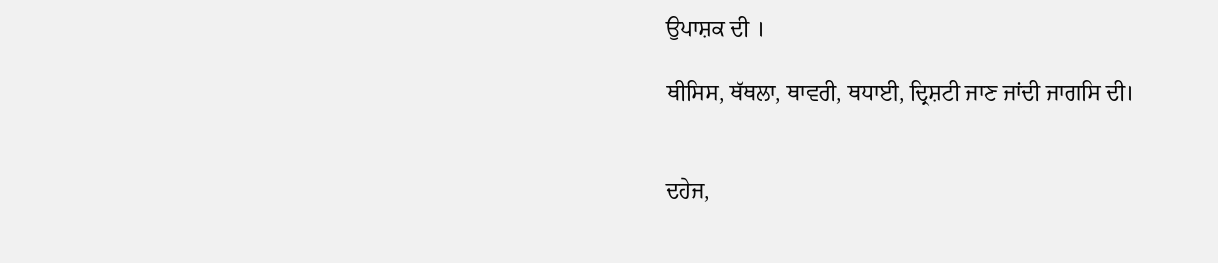ਉਪਾਸ਼ਕ ਦੀ ।

ਥੀਸਿਸ, ਥੱਥਲਾ, ਥਾਵਰੀ, ਥਧਾਈ, ਦ੍ਰਿਸ਼ਟੀ ਜਾਣ ਜਾਂਦੀ ਜਾਗਸਿ ਦੀ।


ਦਹੇਜ,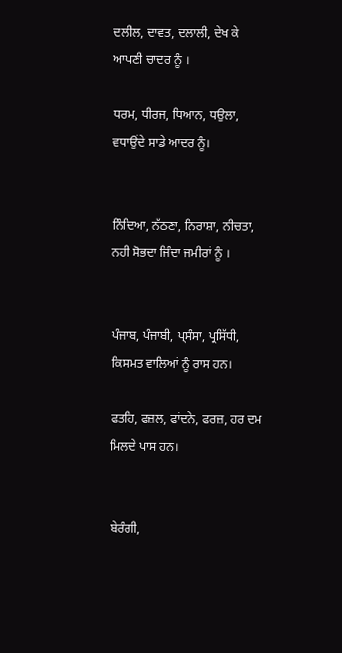ਦਲੀਲ, ਦਾਵਤ, ਦਲਾਲੀ, ਦੇਖ ਕੇ ਆਪਣੀ ਚਾਦਰ ਨੂੰ ।

ਧਰਮ, ਧੀਰਜ, ਧਿਆਨ, ਧਉਲਾ, ਵਧਾਉਂਦੇ ਸਾਡੇ ਆਦਰ ਨੂੰ।


ਨਿੰਦਿਆ, ਨੱਠਣਾ, ਨਿਰਾਸ਼ਾ, ਨੀਚਤਾ, ਨਹੀ ਸੋਭਦਾ ਜਿੰਦਾ ਜਮੀਰਾਂ ਨੂੰ ।


ਪੰਜਾਬ, ਪੰਜਾਬੀ, ਪ੍ਸੰਸਾ, ਪ੍ਰਸਿੱਧੀ, ਕਿਸਮਤ ਵਾਲਿਆਂ ਨੂੰ ਰਾਸ ਹਨ।

ਫਤਹਿ, ਫਜ਼ਲ, ਫਾਂਦਨੇ, ਫਰਜ਼, ਹਰ ਦਮ ਮਿਲਦੇ ਪਾਸ ਹਨ।


ਬੇਰੰਗੀ,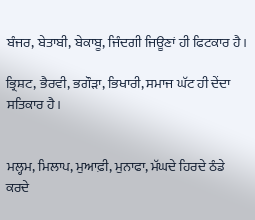ਬੰਜਰ, ਬੇਤਾਬੀ, ਬੇਕਾਬੂ, ਜਿੰਦਗੀ ਜਿਊਣਾਂ ਹੀ ਫਿਟਕਾਰ ਹੈ।

ਭ੍ਰਿਸ਼ਟ, ਭੈਰਵੀ, ਭਗੌੜਾ, ਭਿਖਾਰੀ, ਸਮਾਜ ਘੱਟ ਹੀ ਦੇਂਦਾ ਸਤਿਕਾਰ ਹੈ।


ਮਲ੍ਹਮ, ਮਿਲਾਪ, ਮੁਆਫ਼ੀ, ਮੁਨਾਫਾ, ਮੱਘਦੇ ਹਿਰਦੇ ਠੰਡੇ ਕਰਦੇ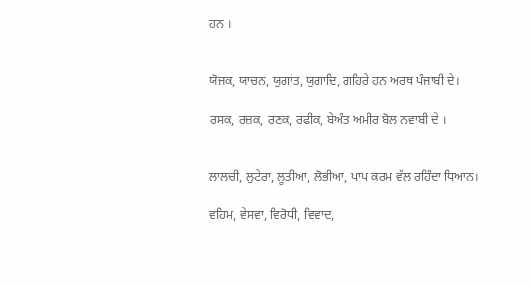ਹਨ ।


ਯੋਜਕ, ਯਾਚਨ, ਯੁਗਾਂਤ, ਯੁਗਾਦਿ, ਗਹਿਰੇ ਹਨ ਅਰਥ ਪੰਜਾਬੀ ਦੇ।

ਰਸਕ, ਰਜ਼ਕ, ਰਣਕ, ਰਫੀਕ, ਬੇਅੰਤ ਅਮੀਰ ਬੋਲ ਨਵਾਬੀ ਦੇ ।


ਲਾਲਚੀ, ਲੁਟੇਰਾ, ਲੂਤੀਆ, ਲੋਭੀਆ, ਪਾਪ ਕਰਮ ਵੱਲ ਰਹਿੰਦਾ ਧਿਆਨ।

ਵਹਿਮ, ਵੇਸਵਾ, ਵਿਰੋਧੀ, ਵਿਵਾਦ,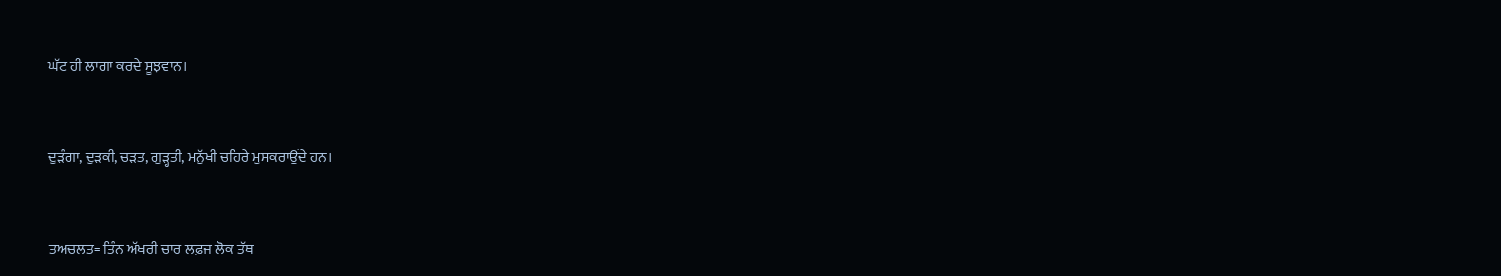ਘੱਟ ਹੀ ਲਾਗਾ ਕਰਦੇ ਸੂਝਵਾਨ।


ਦੁੜੰਗਾ, ਦੁੜਕੀ, ਚੜਤ, ਗੁੜ੍ਹਤੀ, ਮਨੁੱਖੀ ਚਹਿਰੇ ਮੁਸਕਰਾਉਂਦੇ ਹਨ।


ਤਅਚਲਤ= ਤਿੰਨ ਅੱਖਰੀ ਚਾਰ ਲਫ਼ਜ ਲੋਕ ਤੱਥ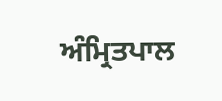ਅੰਮ੍ਰਿਤਪਾਲ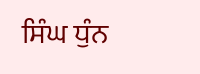ਸਿੰਘ ਧੁੰਨ